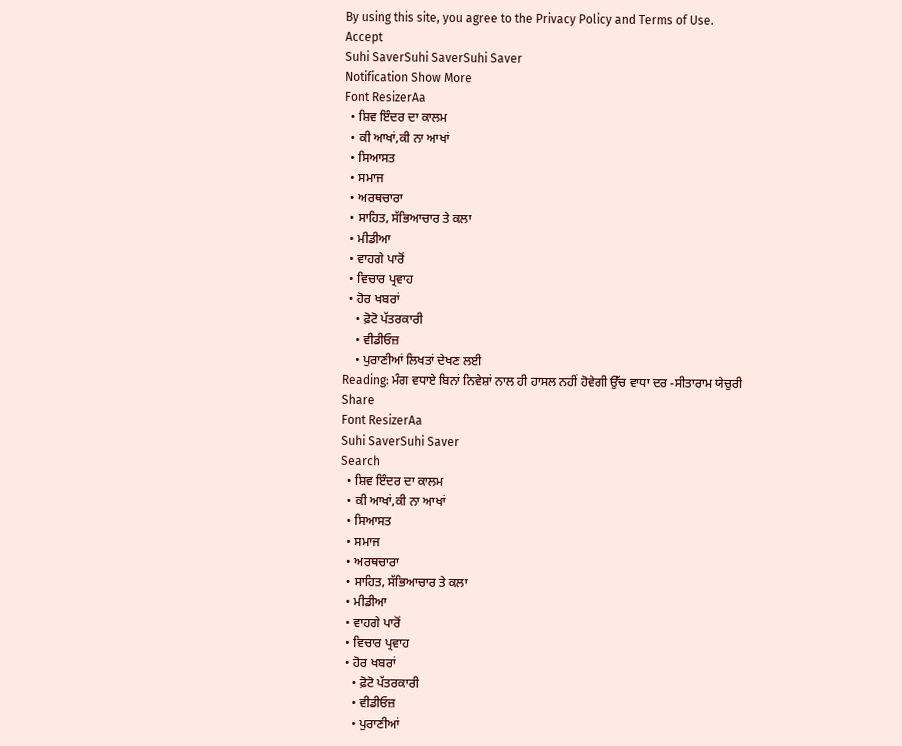By using this site, you agree to the Privacy Policy and Terms of Use.
Accept
Suhi SaverSuhi SaverSuhi Saver
Notification Show More
Font ResizerAa
  • ਸ਼ਿਵ ਇੰਦਰ ਦਾ ਕਾਲਮ
  • ਕੀ ਆਖਾਂ,ਕੀ ਨਾ ਆਖਾਂ
  • ਸਿਆਸਤ
  • ਸਮਾਜ
  • ਅਰਥਚਾਰਾ
  • ਸਾਹਿਤ, ਸੱਭਿਆਚਾਰ ਤੇ ਕਲਾ
  • ਮੀਡੀਆ
  • ਵਾਹਗੇ ਪਾਰੋਂ
  • ਵਿਚਾਰ ਪ੍ਰਵਾਹ
  • ਹੋਰ ਖਬਰਾਂ
    • ਫ਼ੋਟੋ ਪੱਤਰਕਾਰੀ
    • ਵੀਡੀਓਜ਼
    • ਪੁਰਾਣੀਆਂ ਲਿਖਤਾਂ ਦੇਖਣ ਲਈ
Reading: ਮੰਗ ਵਧਾਏ ਬਿਨਾਂ ਨਿਵੇਸ਼ਾਂ ਨਾਲ ਹੀ ਹਾਸਲ ਨਹੀਂ ਹੋਵੇਗੀ ਉੱਚ ਵਾਧਾ ਦਰ -ਸੀਤਾਰਾਮ ਯੇਚੁਰੀ
Share
Font ResizerAa
Suhi SaverSuhi Saver
Search
  • ਸ਼ਿਵ ਇੰਦਰ ਦਾ ਕਾਲਮ
  • ਕੀ ਆਖਾਂ,ਕੀ ਨਾ ਆਖਾਂ
  • ਸਿਆਸਤ
  • ਸਮਾਜ
  • ਅਰਥਚਾਰਾ
  • ਸਾਹਿਤ, ਸੱਭਿਆਚਾਰ ਤੇ ਕਲਾ
  • ਮੀਡੀਆ
  • ਵਾਹਗੇ ਪਾਰੋਂ
  • ਵਿਚਾਰ ਪ੍ਰਵਾਹ
  • ਹੋਰ ਖਬਰਾਂ
    • ਫ਼ੋਟੋ ਪੱਤਰਕਾਰੀ
    • ਵੀਡੀਓਜ਼
    • ਪੁਰਾਣੀਆਂ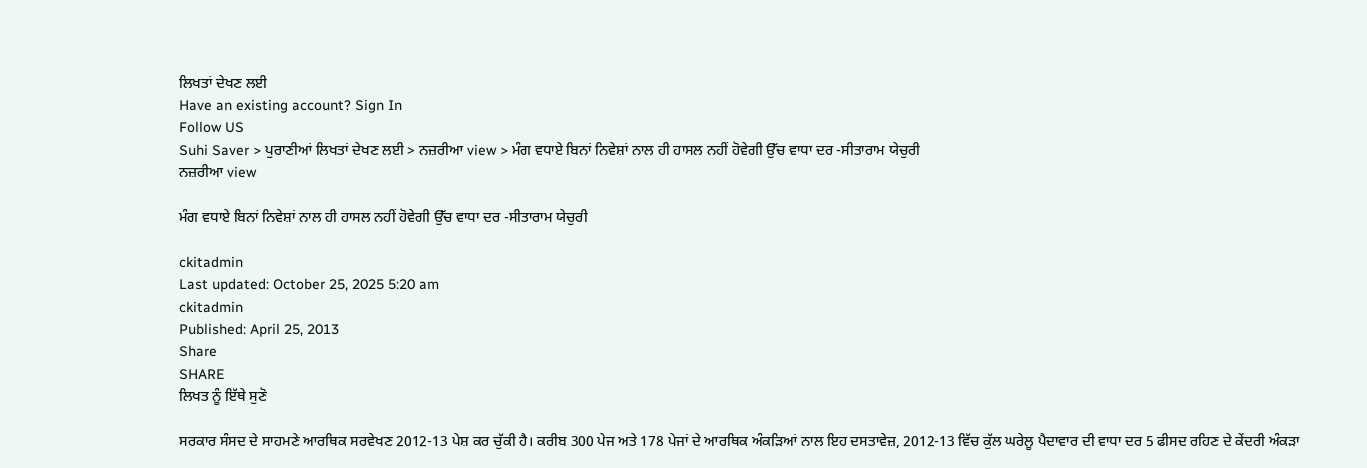ਲਿਖਤਾਂ ਦੇਖਣ ਲਈ
Have an existing account? Sign In
Follow US
Suhi Saver > ਪੁਰਾਣੀਆਂ ਲਿਖਤਾਂ ਦੇਖਣ ਲਈ > ਨਜ਼ਰੀਆ view > ਮੰਗ ਵਧਾਏ ਬਿਨਾਂ ਨਿਵੇਸ਼ਾਂ ਨਾਲ ਹੀ ਹਾਸਲ ਨਹੀਂ ਹੋਵੇਗੀ ਉੱਚ ਵਾਧਾ ਦਰ -ਸੀਤਾਰਾਮ ਯੇਚੁਰੀ
ਨਜ਼ਰੀਆ view

ਮੰਗ ਵਧਾਏ ਬਿਨਾਂ ਨਿਵੇਸ਼ਾਂ ਨਾਲ ਹੀ ਹਾਸਲ ਨਹੀਂ ਹੋਵੇਗੀ ਉੱਚ ਵਾਧਾ ਦਰ -ਸੀਤਾਰਾਮ ਯੇਚੁਰੀ

ckitadmin
Last updated: October 25, 2025 5:20 am
ckitadmin
Published: April 25, 2013
Share
SHARE
ਲਿਖਤ ਨੂੰ ਇੱਥੇ ਸੁਣੋ

ਸਰਕਾਰ ਸੰਸਦ ਦੇ ਸਾਹਮਣੇ ਆਰਥਿਕ ਸਰਵੇਖਣ 2012-13 ਪੇਸ਼ ਕਰ ਚੁੱਕੀ ਹੈ। ਕਰੀਬ 300 ਪੇਜ ਅਤੇ 178 ਪੇਜਾਂ ਦੇ ਆਰਥਿਕ ਅੰਕੜਿਆਂ ਨਾਲ ਇਹ ਦਸਤਾਵੇਜ਼, 2012-13 ਵਿੱਚ ਕੁੱਲ ਘਰੇਲੂ ਪੈਦਾਵਾਰ ਦੀ ਵਾਧਾ ਦਰ 5 ਫੀਸਦ ਰਹਿਣ ਦੇ ਕੇਂਦਰੀ ਅੰਕੜਾ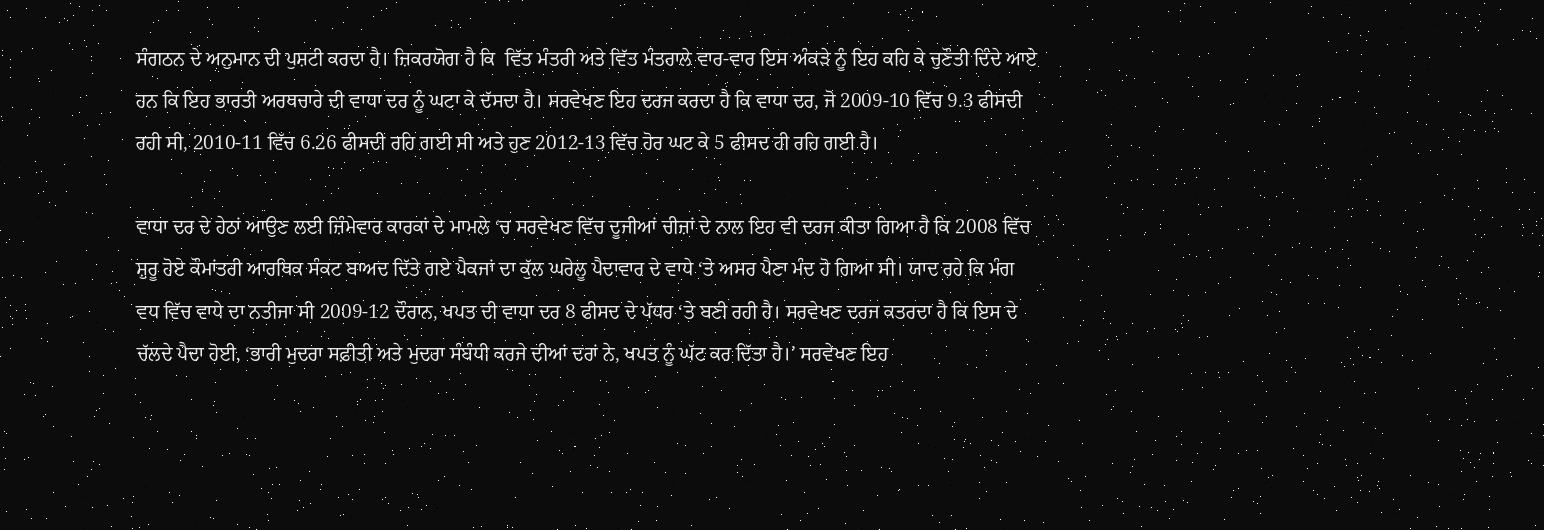ਸੰਗਠਨ ਦੇ ਅਨੁਮਾਨ ਦੀ ਪੁਸ਼ਟੀ ਕਰਦਾ ਹੈ। ਜ਼ਿਕਰਯੋਗ ਹੈ ਕਿ  ਵਿੱਤ ਮੰਤਰੀ ਅਤੇ ਵਿੱਤ ਮੰਤਰਾਲੇ ਵਾਰ-ਵਾਰ ਇਸ ਅੰਕੜੇ ਨੂੰ ਇਹ ਕਹਿ ਕੇ ਚੁਣੌਤੀ ਦਿੰਦੇ ਆਏ ਹਨ ਕਿ ਇਹ ਭਾਰਤੀ ਅਰਥਚਾਰੇ ਦੀ ਵਾਧਾ ਦਰ ਨੂੰ ਘਟਾ ਕੇ ਦੱਸਦਾ ਹੈ। ਸਰਵੇਖਣ ਇਹ ਦਰਜ ਕਰਦਾ ਹੈ ਕਿ ਵਾਧਾ ਦਰ, ਜੋ 2009-10 ਵਿੱਚ 9.3 ਫੀਸਦੀ ਰਹੀ ਸੀ, 2010-11 ਵਿੱਚ 6.26 ਫੀਸਦੀ ਰਹਿ ਗਈ ਸੀ ਅਤੇ ਹੁਣ 2012-13 ਵਿੱਚ ਹੋਰ ਘਟ ਕੇ 5 ਫੀਸਦ ਹੀ ਰਹਿ ਗਈ ਹੈ।

ਵਾਧਾ ਦਰ ਦੇ ਹੇਠਾਂ ਆਉਣ ਲਈ ਜ਼ਿੰਮੇਵਾਰ ਕਾਰਕਾਂ ਦੇ ਮਾਮਲੇ ‘ਚ ਸਰਵੇਖਣ ਵਿੱਚ ਦੂਜੀਆਂ ਚੀਜ਼ਾਂ ਦੇ ਨਾਲ ਇਹ ਵੀ ਦਰਜ ਕੀਤਾ ਗਿਆ ਹੈ ਕਿ 2008 ਵਿੱਚ ਸ਼ੁਰੂ ਹੋਏ ਕੌਮਾਂਤਰੀ ਆਰਥਿਕ ਸੰਕਟ ਬਾਅਦ ਦਿੱਤੇ ਗਏ ਪੈਕਜਾਂ ਦਾ ਕੁੱਲ ਘਰੇਲੂ ਪੈਦਾਵਾਰ ਦੇ ਵਾਧੇ ‘ਤੇ ਅਸਰ ਪੈਣਾ ਮੰਦ ਹੋ ਗਿਆ ਸੀ। ਯਾਦ ਰਹੇ ਕਿ ਮੰਗ ਵਧ ਵਿੱਚ ਵਾਧੇ ਦਾ ਨਤੀਜਾ ਸੀ 2009-12 ਦੌਰਾਨ, ਖਪਤ ਦੀ ਵਾਧਾ ਦਰ 8 ਫੀਸਦ ਦੇ ਪੱਧਰ ‘ਤੇ ਬਣੀ ਰਹੀ ਹੈ। ਸਰਵੇਖਣ ਦਰਜ ਕਤਰਦਾ ਹੈ ਕਿ ਇਸ ਦੇ ਚੱਲਦੇ ਪੈਦਾ ਹੋਈ, ‘ਭਾਰੀ ਮੁਦਰਾ ਸਫ਼ੀਤੀ ਅਤੇ ਮੁਦਰਾ ਸੰਬੰਧੀ ਕਰਜੇ ਦੀਆਂ ਦਰਾਂ ਨੇ, ਖਪਤ ਨੂੰ ਘੱਟ ਕਰ ਦਿੱਤਾ ਹੈ।’ ਸਰਵੇਖਣ ਇਹ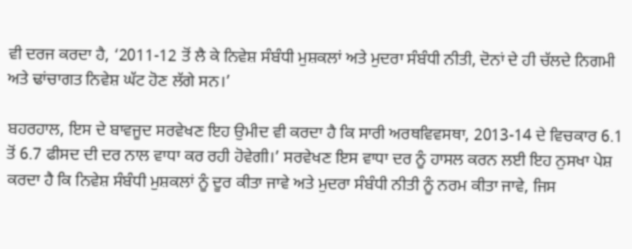ਵੀ ਦਰਜ ਕਰਦਾ ਹੈ, ‘2011-12 ਤੋਂ ਲੈ ਕੇ ਨਿਵੇਸ਼ ਸੰਬੰਧੀ ਮੁਸ਼ਕਲਾਂ ਅਤੇ ਮੁਦਰਾ ਸੰਬੰਧੀ ਨੀਤੀ, ਦੋਨਾਂ ਦੇ ਹੀ ਚੱਲਦੇ ਨਿਗਮੀ ਅਤੇ ਢਾਂਚਾਗਤ ਨਿਵੇਸ਼ ਘੱਟ ਹੋਣ ਲੱਗੇ ਸਨ।’

ਬਹਰਹਾਲ, ਇਸ ਦੇ ਬਾਵਜੂਦ ਸਰਵੇਖਣ ਇਹ ਉਮੀਦ ਵੀ ਕਰਦਾ ਹੈ ਕਿ ਸਾਰੀ ਅਰਥਵਿਵਸਥਾ, 2013-14 ਦੇ ਵਿਚਕਾਰ 6.1 ਤੋਂ 6.7 ਫੀਸਦ ਦੀ ਦਰ ਨਾਲ ਵਾਧਾ ਕਰ ਰਹੀ ਹੋਵੇਗੀ।’ ਸਰਵੇਖਣ ਇਸ ਵਾਧਾ ਦਰ ਨੂੰ ਹਾਸਲ ਕਰਨ ਲਈ ਇਹ ਨੁਸਖਾ ਪੇਸ਼ ਕਰਦਾ ਹੈ ਕਿ ਨਿਵੇਸ਼ ਸੰਬੰਧੀ ਮੁਸ਼ਕਲਾਂ ਨੂੰ ਦੂਰ ਕੀਤਾ ਜਾਵੇ ਅਤੇ ਮੁਦਰਾ ਸੰਬੰਧੀ ਨੀਤੀ ਨੂੰ ਨਰਮ ਕੀਤਾ ਜਾਵੇ, ਜਿਸ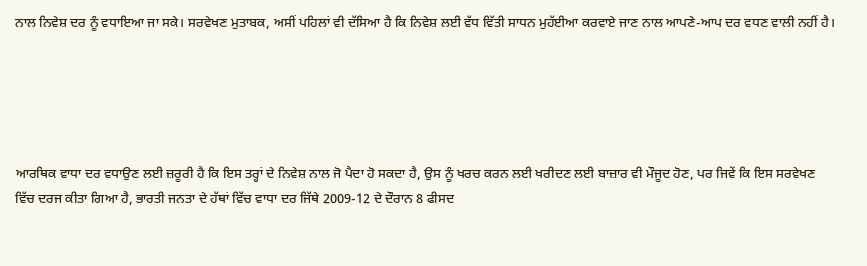ਨਾਲ ਨਿਵੇਸ਼ ਦਰ ਨੂੰ ਵਧਾਇਆ ਜਾ ਸਕੇ। ਸਰਵੇਖਣ ਮੁਤਾਬਕ, ਅਸੀਂ ਪਹਿਲਾਂ ਵੀ ਦੱਸਿਆ ਹੈ ਕਿ ਨਿਵੇਸ਼ ਲਈ ਵੱਧ ਵਿੱਤੀ ਸਾਧਨ ਮੁਹੱਈਆ ਕਰਵਾਏ ਜਾਣ ਨਾਲ ਆਪਣੇ-ਆਪ ਦਰ ਵਧਣ ਵਾਲੀ ਨਹੀਂ ਹੈ।





ਆਰਥਿਕ ਵਾਧਾ ਦਰ ਵਧਾਉਣ ਲਈ ਜ਼ਰੂਰੀ ਹੈ ਕਿ ਇਸ ਤਰ੍ਹਾਂ ਦੇ ਨਿਵੇਸ਼ ਨਾਲ ਜੋ ਪੈਦਾ ਹੋ ਸਕਦਾ ਹੈ, ਉਸ ਨੂੰ ਖਰਚ ਕਰਨ ਲਈ ਖਰੀਦਣ ਲਈ ਬਾਜ਼ਾਰ ਵੀ ਮੌਜੂਦ ਹੋਣ, ਪਰ ਜਿਵੇਂ ਕਿ ਇਸ ਸਰਵੇਖਣ ਵਿੱਚ ਦਰਜ ਕੀਤਾ ਗਿਆ ਹੈ, ਭਾਰਤੀ ਜਨਤਾ ਦੇ ਹੱਥਾਂ ਵਿੱਚ ਵਾਧਾ ਦਰ ਜਿੱਥੇ 2009-12 ਦੇ ਦੌਰਾਨ 8 ਫੀਸਦ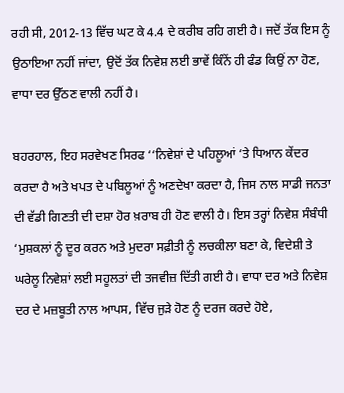ਰਹੀ ਸੀ, 2012-13 ਵਿੱਚ ਘਟ ਕੇ 4.4 ਦੇ ਕਰੀਬ ਰਹਿ ਗਈ ਹੈ। ਜਦੋਂ ਤੱਕ ਇਸ ਨੂੰ ਉਠਾਇਆ ਨਹੀਂ ਜਾਂਦਾ, ਉਦੋਂ ਤੱਕ ਨਿਵੇਸ਼ ਲਈ ਭਾਵੇਂ ਕਿੰਨੇਂ ਹੀ ਫੰਡ ਕਿਉਂ ਨਾ ਹੋਣ, ਵਾਧਾ ਦਰ ਉੱਠਣ ਵਾਲੀ ਨਹੀਂ ਹੈ।

ਬਹਰਹਾਲ, ਇਹ ਸਰਵੇਖਣ ਸਿਰਫ ‘‘ਨਿਵੇਸ਼ਾਂ ਦੇ ਪਹਿਲੂਆਂ ‘ਤੇ ਧਿਆਨ ਕੇਂਦਰ ਕਰਦਾ ਹੈ ਅਤੇ ਖਪਤ ਦੇ ਪਬਿਲੂਆਂ ਨੂੰ ਅਣਦੇਖਾ ਕਰਦਾ ਹੈ, ਜਿਸ ਨਾਲ ਸਾਡੀ ਜਨਤਾ ਦੀ ਵੱਡੀ ਗਿਣਤੀ ਦੀ ਦਸ਼ਾ ਹੋਰ ਖ਼ਰਾਬ ਹੀ ਹੋਣ ਵਾਲੀ ਹੈ। ਇਸ ਤਰ੍ਹਾਂ ਨਿਵੇਸ਼ ਸੰਬੰਧੀ ‘ਮੁਸ਼ਕਲਾਂ ਨੂੰ ਦੂਰ ਕਰਨ ਅਤੇ ਮੁਦਰਾ ਸਫ਼ੀਤੀ ਨੂੰ ਲਚਕੀਲਾ ਬਣਾ ਕੇ, ਵਿਦੇਸ਼ੀ ਤੇ ਘਰੇਲੂ ਨਿਵੇਸ਼ਾਂ ਲਈ ਸਹੂਲਤਾਂ ਦੀ ਤਜਵੀਜ਼ ਦਿੱਤੀ ਗਈ ਹੈ। ਵਾਧਾ ਦਰ ਅਤੇ ਨਿਵੇਸ਼ ਦਰ ਦੇ ਮਜ਼ਬੂਤੀ ਨਾਲ ਆਪਸ, ਵਿੱਚ ਜੁੜੇ ਹੋਣ ਨੂੰ ਦਰਜ ਕਰਦੇ ਹੋਏ,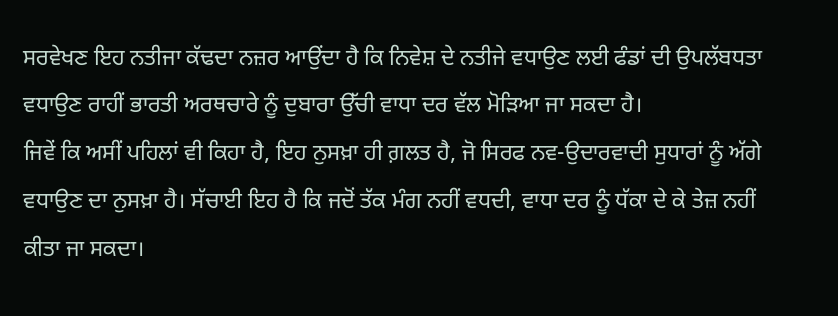ਸਰਵੇਖਣ ਇਹ ਨਤੀਜਾ ਕੱਢਦਾ ਨਜ਼ਰ ਆਉਂਦਾ ਹੈ ਕਿ ਨਿਵੇਸ਼ ਦੇ ਨਤੀਜੇ ਵਧਾਉਣ ਲਈ ਫੰਡਾਂ ਦੀ ਉਪਲੱਬਧਤਾ ਵਧਾਉਣ ਰਾਹੀਂ ਭਾਰਤੀ ਅਰਥਚਾਰੇ ਨੂੰ ਦੁਬਾਰਾ ਉੱਚੀ ਵਾਧਾ ਦਰ ਵੱਲ ਮੋੜਿਆ ਜਾ ਸਕਦਾ ਹੈ।
ਜਿਵੇਂ ਕਿ ਅਸੀਂ ਪਹਿਲਾਂ ਵੀ ਕਿਹਾ ਹੈ, ਇਹ ਨੁਸਖ਼ਾ ਹੀ ਗ਼ਲਤ ਹੈ, ਜੋ ਸਿਰਫ ਨਵ-ਉਦਾਰਵਾਦੀ ਸੁਧਾਰਾਂ ਨੂੰ ਅੱਗੇ ਵਧਾਉਣ ਦਾ ਨੁਸਖ਼ਾ ਹੈ। ਸੱਚਾਈ ਇਹ ਹੈ ਕਿ ਜਦੋਂ ਤੱਕ ਮੰਗ ਨਹੀਂ ਵਧਦੀ, ਵਾਧਾ ਦਰ ਨੂੰ ਧੱਕਾ ਦੇ ਕੇ ਤੇਜ਼ ਨਹੀਂ ਕੀਤਾ ਜਾ ਸਕਦਾ।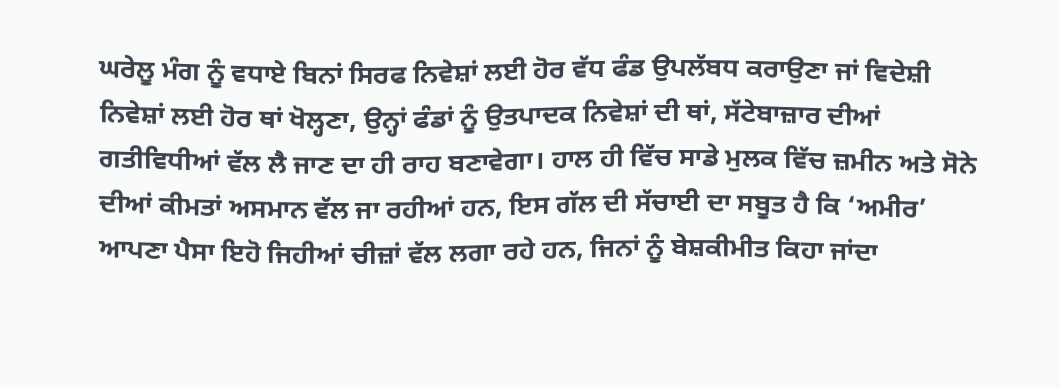ਘਰੇਲੂ ਮੰਗ ਨੂੰ ਵਧਾਏ ਬਿਨਾਂ ਸਿਰਫ ਨਿਵੇਸ਼ਾਂ ਲਈ ਹੋਰ ਵੱਧ ਫੰਡ ਉਪਲੱਬਧ ਕਰਾਉਣਾ ਜਾਂ ਵਿਦੇਸ਼ੀ ਨਿਵੇਸ਼ਾਂ ਲਈ ਹੋਰ ਥਾਂ ਖੋਲ੍ਹਣਾ, ਉਨ੍ਹਾਂ ਫੰਡਾਂ ਨੂੰ ਉਤਪਾਦਕ ਨਿਵੇਸ਼ਾਂ ਦੀ ਥਾਂ, ਸੱਟੇਬਾਜ਼ਾਰ ਦੀਆਂ ਗਤੀਵਿਧੀਆਂ ਵੱਲ ਲੈ ਜਾਣ ਦਾ ਹੀ ਰਾਹ ਬਣਾਵੇਗਾ। ਹਾਲ ਹੀ ਵਿੱਚ ਸਾਡੇ ਮੁਲਕ ਵਿੱਚ ਜ਼ਮੀਨ ਅਤੇ ਸੋਨੇ ਦੀਆਂ ਕੀਮਤਾਂ ਅਸਮਾਨ ਵੱਲ ਜਾ ਰਹੀਆਂ ਹਨ, ਇਸ ਗੱਲ ਦੀ ਸੱਚਾਈ ਦਾ ਸਬੂਤ ਹੈ ਕਿ ‘ਅਮੀਰ’ ਆਪਣਾ ਪੈਸਾ ਇਹੋ ਜਿਹੀਆਂ ਚੀਜ਼ਾਂ ਵੱਲ ਲਗਾ ਰਹੇ ਹਨ, ਜਿਨਾਂ ਨੂੰ ਬੇਸ਼ਕੀਮੀਤ ਕਿਹਾ ਜਾਂਦਾ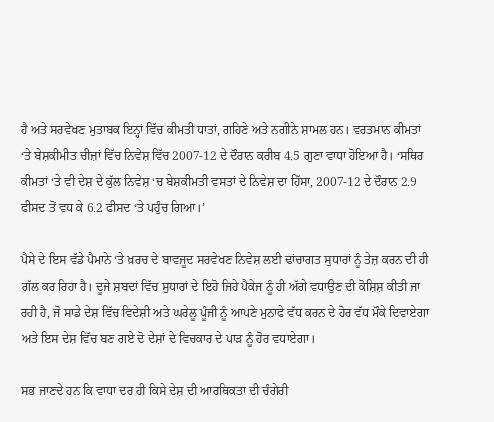ਹੈ ਅਤੇ ਸਰਵੇਖਣ ਮੁਤਾਬਕ ਇਨ੍ਹਾਂ ਵਿੱਚ ਕੀਮਤੀ ਧਾਤਾਂ, ਗਹਿਣੇ ਅਤੇ ਨਗੀਨੇ ਸ਼ਾਮਲ ਹਨ। ਵਰਤਮਾਨ ਕੀਮਤਾਂ ‘ਤੇ ਬੇਸ਼ਕੀਮੀਤ ਚੀਜ਼ਾਂ ਵਿੱਚ ਨਿਵੇਸ਼ ਵਿੱਚ 2007-12 ਦੇ ਦੌਰਾਨ ਕਰੀਬ 4.5 ਗੁਣਾ ਵਾਧਾ ਹੋਇਆ ਹੈ। ‘ਸਥਿਰ ਕੀਮਤਾਂ ‘ਤੇ ਵੀ ਦੇਸ਼ ਦੇ ਕੁੱਲ ਨਿਵੇਸ਼ ‘ਚ ਬੇਸ਼ਕੀਮਤੀ ਵਸਤਾਂ ਦੇ ਨਿਵੇਸ਼ ਦਾ ਹਿੱਸਾ, 2007-12 ਦੇ ਦੌਰਾਨ 2.9 ਫੀਸਦ ਤੋਂ ਵਧ ਕੇ 6.2 ਫੀਸਦ ‘ਤੇ ਪਹੁੰਚ ਗਿਆ।’

ਪੈਸੇ ਦੇ ਇਸ ਵੱਡੇ ਪੈਮਾਨੇ ‘ਤੇ ਖ਼ਰਚ ਦੇ ਬਾਵਜੂਦ ਸਰਵੇਖਣ ਨਿਵੇਸ਼ ਲਈ ਢਾਂਚਾਗਤ ਸੁਧਾਰਾਂ ਨੂੰ ਤੇਜ਼ ਕਰਨ ਦੀ ਹੀ ਗੱਲ ਕਰ ਰਿਹਾ ਹੈ। ਦੂਜੇ ਸ਼ਬਦਾਂ ਵਿੱਚ ਸੁਧਾਰਾਂ ਦੇ ਇਹੋ ਜਿਹੇ ਪੈਕੇਜ ਨੂੰ ਹੀ ਅੱਗੇ ਵਧਾਉਣ ਦੀ ਕੋਸ਼ਿਸ਼ ਕੀਤੀ ਜਾ ਰਹੀ ਹੈ, ਜੋ ਸਾਡੇ ਦੇਸ਼ ਵਿੱਚ ਵਿਦੇਸ਼ੀ ਅਤੇ ਘਰੇਲੂ ਪੂੰਜੀ ਨੂੰ ਆਪਣੇ ਮੁਨਾਫੇ ਵੱਧ ਕਰਨ ਦੇ ਹੋਰ ਵੱਧ ਮੌਕੇ ਦਿਵਾਏਗਾ ਅਤੇ ਇਸ ਦੇਸ਼ ਵਿੱਚ ਬਣ ਗਏ ਦੋ ਦੇਸ਼ਾਂ ਦੇ ਵਿਚਕਾਰ ਦੇ ਪਾੜ ਨੂੰ ਹੋਰ ਵਧਾਏਗਾ।

ਸਭ ਜਾਣਦੇ ਹਨ ਕਿ ਵਾਧਾ ਦਰ ਹੀ ਕਿਸੇ ਦੇਸ਼ ਦੀ ਆਰਥਿਕਤਾ ਦੀ ਚੰਗੇਰੀ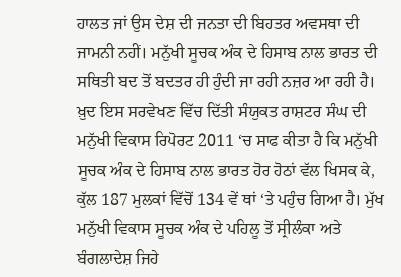ਹਾਲਤ ਜਾਂ ਉਸ ਦੇਸ਼ ਦੀ ਜਨਤਾ ਦੀ ਬਿਹਤਰ ਅਵਸਥਾ ਦੀ ਜਾਮਨੀ ਨਹੀਂ। ਮਨੁੱਖੀ ਸੂਚਕ ਅੰਕ ਦੇ ਹਿਸਾਬ ਨਾਲ ਭਾਰਤ ਦੀ ਸਥਿਤੀ ਬਦ ਤੋਂ ਬਦਤਰ ਹੀ ਹੁੰਦੀ ਜਾ ਰਹੀ ਨਜ਼ਰ ਆ ਰਹੀ ਹੈ। ਖ਼ੁਦ ਇਸ ਸਰਵੇਖਣ ਵਿੱਚ ਦਿੱਤੀ ਸੰਯੁਕਤ ਰਾਸ਼ਟਰ ਸੰਘ ਦੀ ਮਨੁੱਖੀ ਵਿਕਾਸ ਰਿਪੋਰਟ 2011 ‘ਚ ਸਾਫ ਕੀਤਾ ਹੈ ਕਿ ਮਨੁੱਖੀ ਸੂਚਕ ਅੰਕ ਦੇ ਹਿਸਾਬ ਨਾਲ ਭਾਰਤ ਹੋਰ ਹੋਠਾਂ ਵੱਲ ਖਿਸਕ ਕੇ, ਕੁੱਲ 187 ਮੁਲਕਾਂ ਵਿੱਚੋਂ 134 ਵੇਂ ਥਾਂ ‘ਤੇ ਪਹੁੰਚ ਗਿਆ ਹੈ। ਮੁੱਖ ਮਨੁੱਖੀ ਵਿਕਾਸ ਸੂਚਕ ਅੰਕ ਦੇ ਪਹਿਲੂ ਤੋਂ ਸ੍ਰੀਲੰਕਾ ਅਤੇ ਬੰਗਲਾਦੇਸ਼ ਜਿਹੇ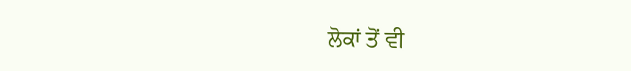ਲੋਕਾਂ ਤੋਂ ਵੀ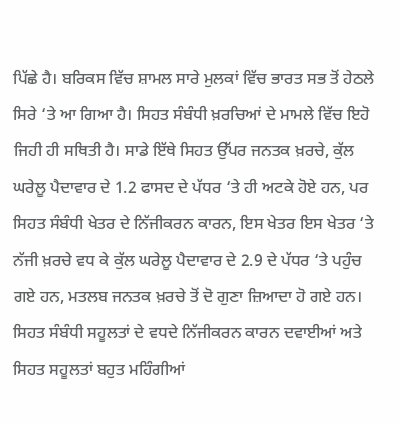ਪਿੱਛੇ ਹੈ। ਬਰਿਕਸ ਵਿੱਚ ਸ਼ਾਮਲ ਸਾਰੇ ਮੁਲਕਾਂ ਵਿੱਚ ਭਾਰਤ ਸਭ ਤੋਂ ਹੇਠਲੇ ਸਿਰੇ ‘ਤੇ ਆ ਗਿਆ ਹੈ। ਸਿਹਤ ਸੰਬੰਧੀ ਖ਼ਰਚਿਆਂ ਦੇ ਮਾਮਲੇ ਵਿੱਚ ਇਹੋ ਜਿਹੀ ਹੀ ਸਥਿਤੀ ਹੈ। ਸਾਡੇ ਇੱਥੇ ਸਿਹਤ ਉੱਪਰ ਜਨਤਕ ਖ਼ਰਚੇ, ਕੁੱਲ ਘਰੇਲੂ ਪੈਦਾਵਾਰ ਦੇ 1.2 ਫਾਸਦ ਦੇ ਪੱਧਰ ‘ਤੇ ਹੀ ਅਟਕੇ ਹੋਏ ਹਨ, ਪਰ ਸਿਹਤ ਸੰਬੰਧੀ ਖੇਤਰ ਦੇ ਨਿੱਜੀਕਰਨ ਕਾਰਨ, ਇਸ ਖੇਤਰ ਇਸ ਖੇਤਰ ‘ਤੇ ਨੱਜੀ ਖ਼ਰਚੇ ਵਧ ਕੇ ਕੁੱਲ ਘਰੇਲੂ ਪੈਦਾਵਾਰ ਦੇ 2.9 ਦੇ ਪੱਧਰ ‘ਤੇ ਪਹੁੰਚ ਗਏ ਹਨ, ਮਤਲਬ ਜਨਤਕ ਖ਼ਰਚੇ ਤੋਂ ਦੋ ਗੁਣਾ ਜ਼ਿਆਦਾ ਹੋ ਗਏ ਹਨ। ਸਿਹਤ ਸੰਬੰਧੀ ਸਹੂਲਤਾਂ ਦੇ ਵਧਦੇ ਨਿੱਜੀਕਰਨ ਕਾਰਨ ਦਵਾਈਆਂ ਅਤੇ ਸਿਹਤ ਸਹੂਲਤਾਂ ਬਹੁਤ ਮਹਿੰਗੀਆਂ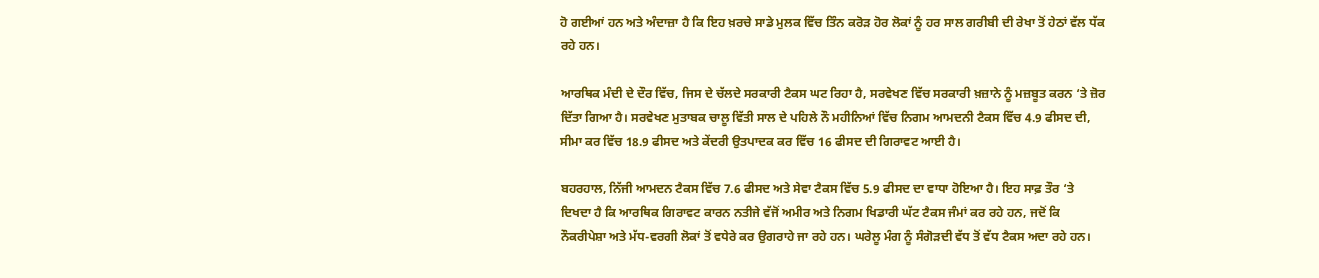ਹੋ ਗਈਆਂ ਹਨ ਅਤੇ ਅੰਦਾਜ਼ਾ ਹੈ ਕਿ ਇਹ ਖ਼ਰਚੇ ਸਾਡੇ ਮੁਲਕ ਵਿੱਚ ਤਿੰਨ ਕਰੋੜ ਹੋਰ ਲੋਕਾਂ ਨੂੰ ਹਰ ਸਾਲ ਗਰੀਬੀ ਦੀ ਰੇਖਾ ਤੋਂ ਹੇਠਾਂ ਵੱਲ ਧੱਕ ਰਹੇ ਹਨ।

ਆਰਥਿਕ ਮੰਦੀ ਦੇ ਦੌਰ ਵਿੱਚ, ਜਿਸ ਦੇ ਚੱਲਦੇ ਸਰਕਾਰੀ ਟੈਕਸ ਘਟ ਰਿਹਾ ਹੈ, ਸਰਵੇਖਣ ਵਿੱਚ ਸਰਕਾਰੀ ਖ਼ਜ਼ਾਨੇ ਨੂੰ ਮਜ਼ਬੂਤ ਕਰਨ ‘ਤੇ ਜ਼ੋਰ ਦਿੱਤਾ ਗਿਆ ਹੈ। ਸਰਵੇਖਣ ਮੁਤਾਬਕ ਚਾਲੂ ਵਿੱਤੀ ਸਾਲ ਦੇ ਪਹਿਲੇ ਨੌ ਮਹੀਨਿਆਂ ਵਿੱਚ ਨਿਗਮ ਆਮਦਨੀ ਟੈਕਸ ਵਿੱਚ 4.9 ਫੀਸਦ ਦੀ, ਸੀਮਾ ਕਰ ਵਿੱਚ 18.9 ਫੀਸਦ ਅਤੇ ਕੇਂਦਰੀ ਉਤਪਾਦਕ ਕਰ ਵਿੱਚ 16 ਫੀਸਦ ਦੀ ਗਿਰਾਵਟ ਆਈ ਹੈ।

ਬਹਰਹਾਲ, ਨਿੱਜੀ ਆਮਦਨ ਟੈਕਸ ਵਿੱਚ 7.6 ਫੀਸਦ ਅਤੇ ਸੇਵਾ ਟੈਕਸ ਵਿੱਚ 5.9 ਫੀਸਦ ਦਾ ਵਾਧਾ ਹੋਇਆ ਹੈ। ਇਹ ਸਾਫ਼ ਤੌਰ ‘ਤੇ ਦਿਖਦਾ ਹੈ ਕਿ ਆਰਥਿਕ ਗਿਰਾਵਟ ਕਾਰਨ ਨਤੀਜੇ ਵੱਜੋਂ ਅਮੀਰ ਅਤੇ ਨਿਗਮ ਖਿਡਾਰੀ ਘੱਟ ਟੈਕਸ ਜੰਮਾਂ ਕਰ ਰਹੇ ਹਨ, ਜਦੋਂ ਕਿ ਨੌਕਰੀਪੇਸ਼ਾ ਅਤੇ ਮੱਧ-ਵਰਗੀ ਲੋਕਾਂ ਤੋਂ ਵਧੇਰੇ ਕਰ ਉਗਰਾਹੇ ਜਾ ਰਹੇ ਹਨ। ਘਰੇਲੂ ਮੰਗ ਨੂੰ ਸੰਗੋੜਦੀ ਵੱਧ ਤੋਂ ਵੱਧ ਟੈਕਸ ਅਦਾ ਰਹੇ ਹਨ।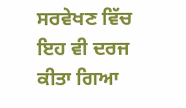ਸਰਵੇਖਣ ਵਿੱਚ ਇਹ ਵੀ ਦਰਜ ਕੀਤਾ ਗਿਆ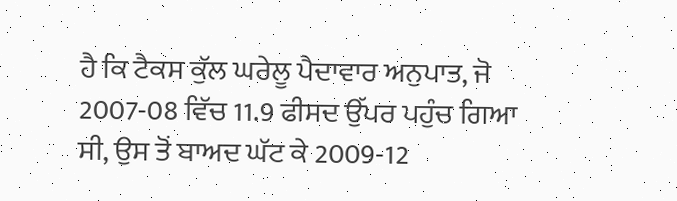ਹੈ ਕਿ ਟੈਕਸ ਕੁੱਲ ਘਰੇਲੂ ਪੈਦਾਵਾਰ ਅਨੁਪਾਤ, ਜੋ 2007-08 ਵਿੱਚ 11.9 ਫੀਸਦ ਉੱਪਰ ਪਹੁੰਚ ਗਿਆ ਸੀ, ਉਸ ਤੋਂ ਬਾਅਦ ਘੱਟ ਕੇ 2009-12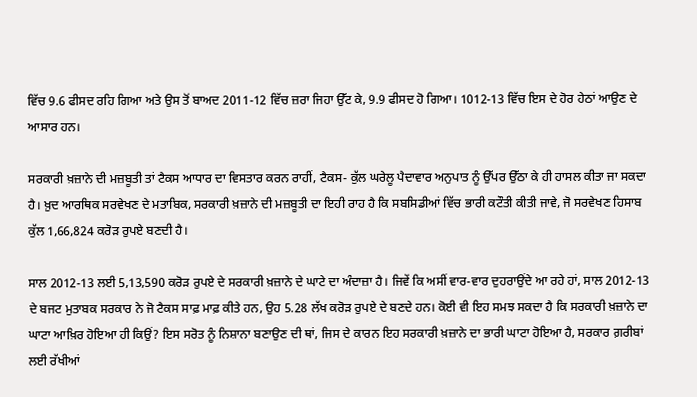ਵਿੱਚ 9.6 ਫੀਸਦ ਰਹਿ ਗਿਆ ਅਤੇ ਉਸ ਤੋਂ ਬਾਅਦ 2011-12 ਵਿੱਚ ਜ਼ਰਾ ਜਿਹਾ ਉੱਟ ਕੇ, 9.9 ਫੀਸਦ ਹੋ ਗਿਆ। 1012-13 ਵਿੱਚ ਇਸ ਦੇ ਹੋਰ ਹੇਠਾਂ ਆਉਣ ਦੇ ਆਸਾਰ ਹਨ।

ਸਰਕਾਰੀ ਖ਼ਜ਼ਾਨੇ ਦੀ ਮਜ਼ਬੂਤੀ ਤਾਂ ਟੈਕਸ ਆਧਾਰ ਦਾ ਵਿਸਤਾਰ ਕਰਨ ਰਾਹੀਂ, ਟੈਕਸ- ਕੁੱਲ ਘਰੇਲੂ ਪੈਦਾਵਾਰ ਅਨੁਪਾਤ ਨੂੰ ਉੱਪਰ ਉੱਠਾ ਕੇ ਹੀ ਹਾਸਲ ਕੀਤਾ ਜਾ ਸਕਦਾ ਹੈ। ਖ਼ੁਦ ਆਰਥਿਕ ਸਰਵੇਖਣ ਦੇ ਮਤਾਬਿਕ, ਸਰਕਾਰੀ ਖ਼ਜ਼ਾਨੇ ਦੀ ਮਜ਼ਬੂਤੀ ਦਾ ਇਹੀ ਰਾਹ ਹੈ ਕਿ ਸਬਸਿਡੀਆਂ ਵਿੱਚ ਭਾਰੀ ਕਟੌਤੀ ਕੀਤੀ ਜਾਵੇ, ਜੋ ਸਰਵੇਖਣ ਹਿਸਾਬ ਕੁੱਲ 1,66,824 ਕਰੋੜ ਰੁਪਏ ਬਣਦੀ ਹੈ।

ਸਾਲ 2012-13 ਲਈ 5,13,590 ਕਰੋੜ ਰੁਪਏ ਦੇ ਸਰਕਾਰੀ ਖ਼ਜ਼ਾਨੇ ਦੇ ਘਾਟੇ ਦਾ ਅੰਦਾਜ਼ਾ ਹੈ। ਜਿਵੇਂ ਕਿ ਅਸੀਂ ਵਾਰ-ਵਾਰ ਦੁਹਰਾਉਂਦੇ ਆ ਰਹੇ ਹਾਂ, ਸਾਲ 2012-13 ਦੇ ਬਜਟ ਮੁਤਾਬਕ ਸਰਕਾਰ ਨੇ ਜੋ ਟੈਕਸ ਸਾਫ਼ ਮਾਫ਼ ਕੀਤੇ ਹਨ, ਉਹ 5.28 ਲੱਖ ਕਰੋੜ ਰੁਪਏ ਦੇ ਬਣਦੇ ਹਨ। ਕੋਈ ਵੀ ਇਹ ਸਮਝ ਸਕਦਾ ਹੈ ਕਿ ਸਰਕਾਰੀ ਖ਼ਜ਼ਾਨੇ ਦਾ ਘਾਟਾ ਆਖ਼ਿਰ ਹੋਇਆ ਹੀ ਕਿਉਂ? ਇਸ ਸਰੋਤ ਨੂੰ ਨਿਸ਼ਾਨਾ ਬਣਾਉਣ ਦੀ ਥਾਂ, ਜਿਸ ਦੇ ਕਾਰਨ ਇਹ ਸਰਕਾਰੀ ਖ਼ਜ਼ਾਨੇ ਦਾ ਭਾਰੀ ਘਾਟਾ ਹੋਇਆ ਹੈ, ਸਰਕਾਰ ਗ਼ਰੀਬਾਂ ਲਈ ਰੱਖੀਆਂ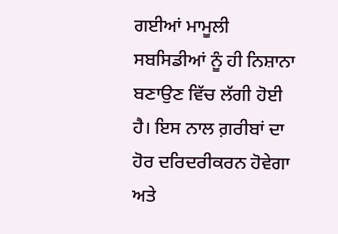ਗਈਆਂ ਮਾਮੂਲੀ ਸਬਸਿਡੀਆਂ ਨੂੰ ਹੀ ਨਿਸ਼ਾਨਾ ਬਣਾਉਣ ਵਿੱਚ ਲੱਗੀ ਹੋਈ ਹੈ। ਇਸ ਨਾਲ ਗ਼ਰੀਬਾਂ ਦਾ ਹੋਰ ਦਰਿਦਰੀਕਰਨ ਹੋਵੇਗਾ ਅਤੇ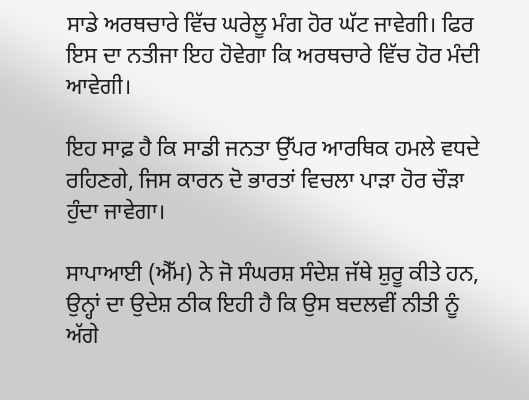ਸਾਡੇ ਅਰਥਚਾਰੇ ਵਿੱਚ ਘਰੇਲੂ ਮੰਗ ਹੋਰ ਘੱਟ ਜਾਵੇਗੀ। ਫਿਰ ਇਸ ਦਾ ਨਤੀਜਾ ਇਹ ਹੋਵੇਗਾ ਕਿ ਅਰਥਚਾਰੇ ਵਿੱਚ ਹੋਰ ਮੰਦੀ ਆਵੇਗੀ।

ਇਹ ਸਾਫ਼ ਹੈ ਕਿ ਸਾਡੀ ਜਨਤਾ ਉੱਪਰ ਆਰਥਿਕ ਹਮਲੇ ਵਧਦੇ ਰਹਿਣਗੇ, ਜਿਸ ਕਾਰਨ ਦੋ ਭਾਰਤਾਂ ਵਿਚਲਾ ਪਾੜਾ ਹੋਰ ਚੌੜਾ ਹੁੰਦਾ ਜਾਵੇਗਾ।

ਸਾਪਾਆਈ (ਐੱਮ) ਨੇ ਜੋ ਸੰਘਰਸ਼ ਸੰਦੇਸ਼ ਜੱਥੇ ਸ਼ੁਰੂ ਕੀਤੇ ਹਨ, ਉਨ੍ਹਾਂ ਦਾ ਉਦੇਸ਼ ਠੀਕ ਇਹੀ ਹੈ ਕਿ ਉਸ ਬਦਲਵੀਂ ਨੀਤੀ ਨੂੰ ਅੱਗੇ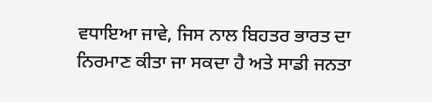ਵਧਾਇਆ ਜਾਵੇ, ਜਿਸ ਨਾਲ ਬਿਹਤਰ ਭਾਰਤ ਦਾ ਨਿਰਮਾਣ ਕੀਤਾ ਜਾ ਸਕਦਾ ਹੈ ਅਤੇ ਸਾਡੀ ਜਨਤਾ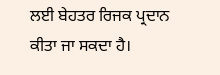ਲਈ ਬੇਹਤਰ ਰਿਜਕ ਪ੍ਰਦਾਨ ਕੀਤਾ ਜਾ ਸਕਦਾ ਹੈ।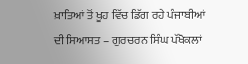ਖ਼ਾਤਿਆਂ ਤੋਂ ਖੂਹ ਵਿੱਚ ਡਿੱਗ ਰਹੇ ਪੰਜਾਬੀਆਂ ਦੀ ਸਿਆਸਤ – ਗੁਰਚਰਨ ਸਿੰਘ ਪੱਖੋਕਲਾਂ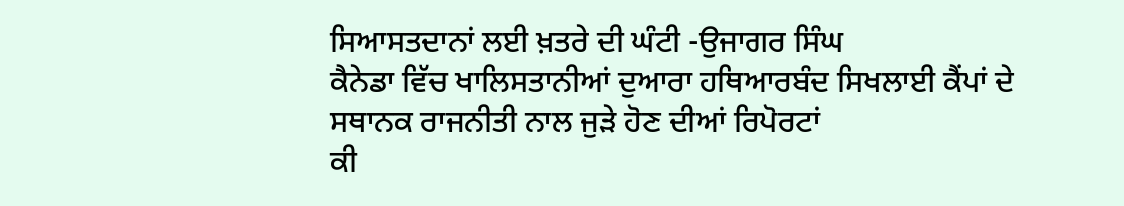ਸਿਆਸਤਦਾਨਾਂ ਲਈ ਖ਼ਤਰੇ ਦੀ ਘੰਟੀ -ਉਜਾਗਰ ਸਿੰਘ
ਕੈਨੇਡਾ ਵਿੱਚ ਖਾਲਿਸਤਾਨੀਆਂ ਦੁਆਰਾ ਹਥਿਆਰਬੰਦ ਸਿਖਲਾਈ ਕੈਂਪਾਂ ਦੇ ਸਥਾਨਕ ਰਾਜਨੀਤੀ ਨਾਲ ਜੁੜੇ ਹੋਣ ਦੀਆਂ ਰਿਪੋਰਟਾਂ
ਕੀ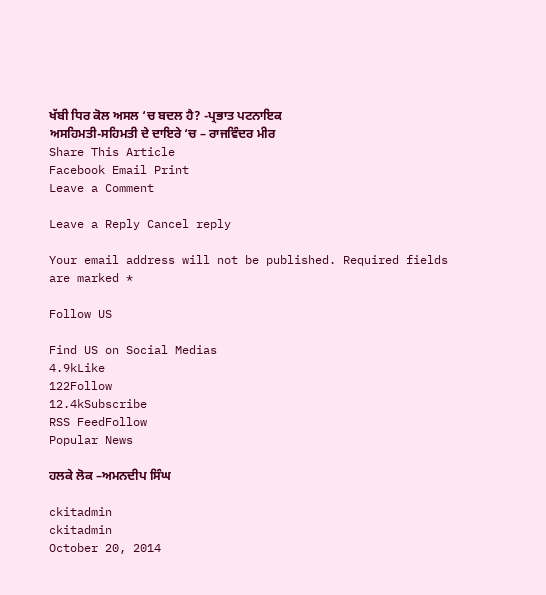ਖੱਬੀ ਧਿਰ ਕੋਲ ਅਸਲ ‘ਚ ਬਦਲ ਹੈ? -ਪ੍ਰਭਾਤ ਪਟਨਾਇਕ
ਅਸਹਿਮਤੀ-ਸਹਿਮਤੀ ਦੇ ਦਾਇਰੇ ‘ਚ – ਰਾਜਵਿੰਦਰ ਮੀਰ
Share This Article
Facebook Email Print
Leave a Comment

Leave a Reply Cancel reply

Your email address will not be published. Required fields are marked *

Follow US

Find US on Social Medias
4.9kLike
122Follow
12.4kSubscribe
RSS FeedFollow
Popular News

ਹਲਕੇ ਲੋਕ –ਅਮਨਦੀਪ ਸਿੰਘ

ckitadmin
ckitadmin
October 20, 2014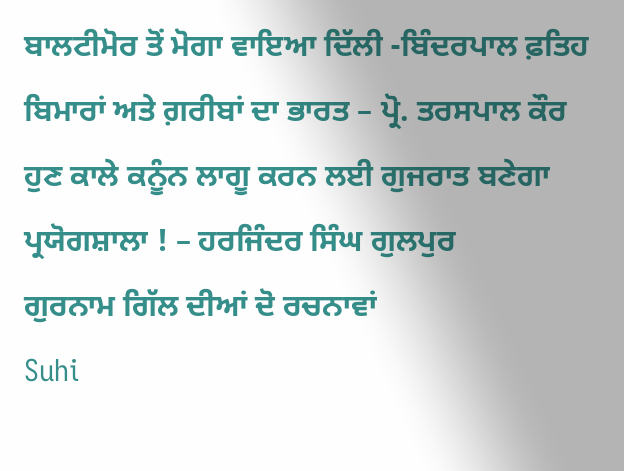ਬਾਲਟੀਮੋਰ ਤੋਂ ਮੋਗਾ ਵਾਇਆ ਦਿੱਲੀ -ਬਿੰਦਰਪਾਲ ਫ਼ਤਿਹ
ਬਿਮਾਰਾਂ ਅਤੇ ਗ਼ਰੀਬਾਂ ਦਾ ਭਾਰਤ – ਪ੍ਰੋ. ਤਰਸਪਾਲ ਕੌਰ
ਹੁਣ ਕਾਲੇ ਕਨੂੰਨ ਲਾਗੂ ਕਰਨ ਲਈ ਗੁਜਰਾਤ ਬਣੇਗਾ ਪ੍ਰਯੋਗਸ਼ਾਲਾ ! – ਹਰਜਿੰਦਰ ਸਿੰਘ ਗੁਲਪੁਰ
ਗੁਰਨਾਮ ਗਿੱਲ ਦੀਆਂ ਦੋ ਰਚਨਾਵਾਂ
Suhi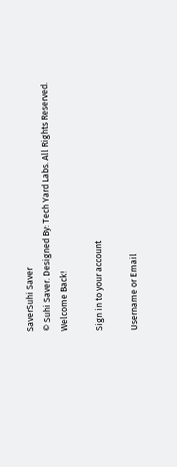SaverSuhi Saver
© Suhi Saver. Designed By: Tech Yard Labs. All Rights Reserved.
Welcome Back!

Sign in to your account

Username or Email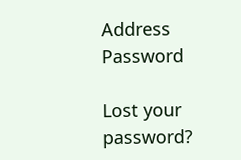Address
Password

Lost your password?